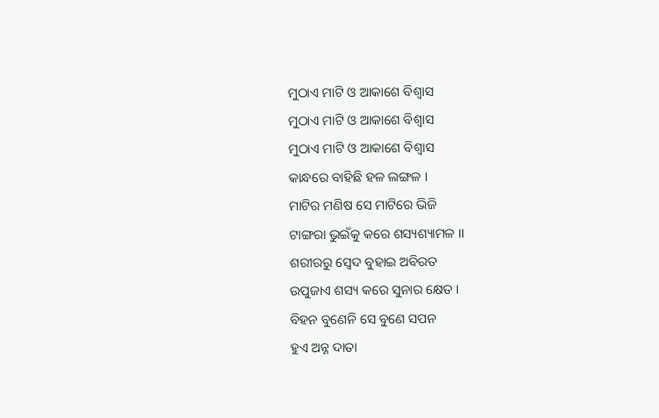ମୁଠାଏ ମାଟି ଓ ଆକାଶେ ବିଶ୍ଵାସ
ମୁଠାଏ ମାଟି ଓ ଆକାଶେ ବିଶ୍ଵାସ
ମୁଠାଏ ମାଟି ଓ ଆକାଶେ ବିଶ୍ଵାସ
କାନ୍ଧରେ ବାହିଛି ହଳ ଲଙ୍ଗଳ ।
ମାଟିର ମଣିଷ ସେ ମାଟିରେ ଭିଜି
ଟାଙ୍ଗରା ଭୁଇଁକୁ କରେ ଶସ୍ୟଶ୍ୟାମଳ ।।
ଶରୀରରୁ ସ୍ଵେଦ ବୁହାଇ ଅବିରତ
ଉପୁଜାଏ ଶସ୍ୟ କରେ ସୁନାର କ୍ଷେତ ।
ବିହନ ବୁଣେନି ସେ ବୁଣେ ସପନ
ହୁଏ ଅନ୍ନ ଦାତା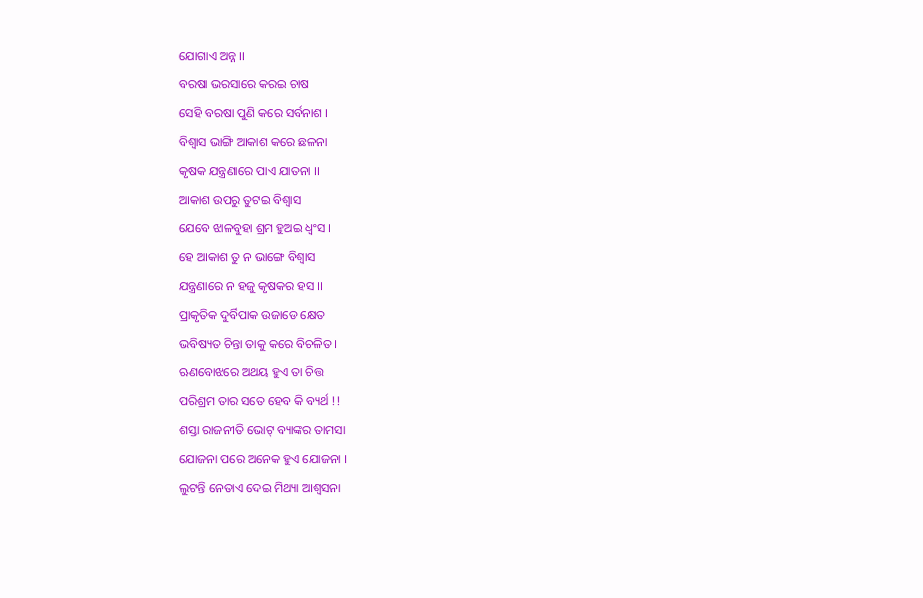ଯୋଗାଏ ଅନ୍ନ ।।
ବରଷା ଭରସାରେ କରଇ ଚାଷ
ସେହି ବରଷା ପୁଣି କରେ ସର୍ବନାଶ ।
ବିଶ୍ଵାସ ଭାଙ୍ଗି ଆକାଶ କରେ ଛଳନା
କୃଷକ ଯନ୍ତ୍ରଣାରେ ପାଏ ଯାତନା ।।
ଆକାଶ ଉପରୁ ତୁଟଇ ବିଶ୍ଵାସ
ଯେବେ ଝାଳବୁହା ଶ୍ରମ ହୁଅଇ ଧ୍ଵଂସ ।
ହେ ଆକାଶ ତୁ ନ ଭାଙ୍ଗେ ବିଶ୍ଵାସ
ଯନ୍ତ୍ରଣାରେ ନ ହଜୁ କୃଷକର ହସ ।।
ପ୍ରାକୃତିକ ଦୁର୍ବିପାକ ଉଜାଡେ କ୍ଷେତ
ଭବିଷ୍ୟତ ଚିନ୍ତା ତାକୁ କରେ ବିଚଳିତ ।
ଋଣବୋଝରେ ଅଥୟ ହୁଏ ତା ଚିତ୍ତ
ପରିଶ୍ରମ ତାର ସତେ ହେବ କି ବ୍ୟର୍ଥ !!
ଶସ୍ତା ରାଜନୀତି ଭୋଟ୍ ବ୍ୟାଙ୍କର ତାମସା
ଯୋଜନା ପରେ ଅନେକ ହୁଏ ଯୋଜନା ।
ଲୁଟନ୍ତି ନେତାଏ ଦେଇ ମିଥ୍ୟା ଆଶ୍ୱସନା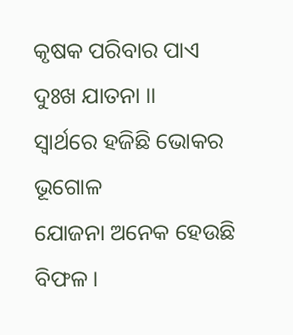କୃଷକ ପରିବାର ପାଏ ଦୁଃଖ ଯାତନା ।।
ସ୍ୱାର୍ଥରେ ହଜିଛି ଭୋକର ଭୂଗୋଳ
ଯୋଜନା ଅନେକ ହେଉଛି ବିଫଳ ।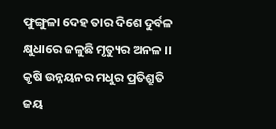ଫୁଙ୍ଗୁଳା ଦେହ ତାର ଦିଶେ ଦୁର୍ବଳ
କ୍ଷୁଧାରେ ଜଳୁଛି ମୃତ୍ୟୁର ଅନଳ ।।
କୃଷି ଉନ୍ନୟନର ମଧୁର ପ୍ରତିଶ୍ରୁତି
ଜୟ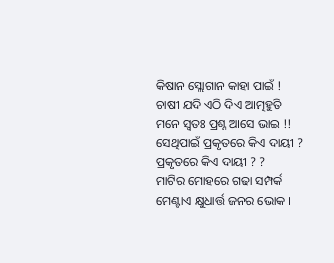କିଷାନ ସ୍ଲୋଗାନ କାହା ପାଇଁ !
ଚାଷୀ ଯଦି ଏଠି ଦିଏ ଆତ୍ମହୁତି
ମନେ ସ୍ଵତଃ ପ୍ରଶ୍ନ ଆସେ ଭାଇ !!
ସେଥିପାଇଁ ପ୍ରକୃତରେ କିଏ ଦାୟୀ ?
ପ୍ରକୃତରେ କିଏ ଦାୟୀ ? ?
ମାଟିର ମୋହରେ ଗଢା ସମ୍ପର୍କ
ମେଣ୍ଟାଏ କ୍ଷୁଧାର୍ତ୍ତ ଜନର ଭୋକ ।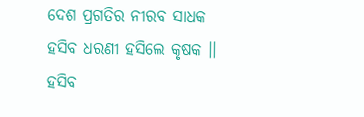ଦେଶ ପ୍ରଗତିର ନୀରବ ସାଧକ
ହସିବ ଧରଣୀ ହସିଲେ କୃଷକ ।।
ହସିବ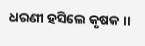ଧରଣୀ ହସିଲେ କୃଷକ ।।